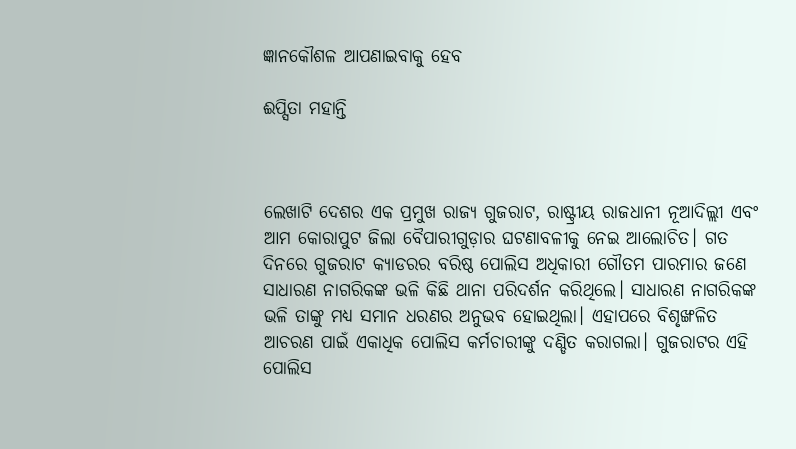ଜ୍ଞାନକୌଶଳ ଆପଣାଇବାକୁ ହେବ

ଈପ୍ସିତା ମହାନ୍ତି



ଲେଖାଟି ଦେଶର ଏକ ପ୍ରମୁଖ ରାଜ୍ୟ ଗୁଜରାଟ, ରାଷ୍ଟ୍ରୀୟ ରାଜଧାନୀ ନୂଆଦିଲ୍ଲୀ ଏବଂ ଆମ କୋରାପୁଟ ଜିଲା ବୈପାରୀଗୁଡ଼ାର ଘଟଣାବଳୀକୁ ନେଇ ଆଲୋଚିତ। ଗତ ଦିନରେ ଗୁଜରାଟ କ୍ୟାଡରର ବରିଷ୍ଠ ପୋଲିସ ଅଧିକାରୀ ଗୌତମ ପାରମାର ଜଣେ ସାଧାରଣ ନାଗରିକଙ୍କ ଭଳି କିଛି ଥାନା ପରିଦର୍ଶନ କରିଥିଲେ। ସାଧାରଣ ନାଗରିକଙ୍କ ଭଳି ତାଙ୍କୁ ମଧ୍ୟ ସମାନ ଧରଣର ଅନୁଭବ ହୋଇଥିଲା। ଏହାପରେ ବିଶୃଙ୍ଖଳିତ ଆଚରଣ ପାଇଁ ଏକାଧିକ ପୋଲିସ କର୍ମଚାରୀଙ୍କୁ ଦଣ୍ଡିତ କରାଗଲା। ଗୁଜରାଟର ଏହି ପୋଲିସ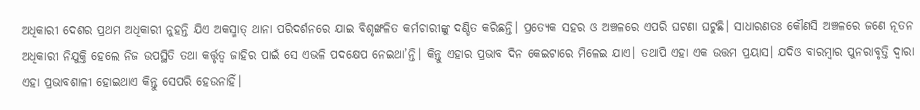ଅଧିକାରୀ ଦେଶର ପ୍ରଥମ ଅଧିକାରୀ ନୁହନ୍ତି ଯିଏ ଅକସ୍ମାତ୍‌ ଥାନା ପରିଦର୍ଶନରେ ଯାଇ ବିଶୃଙ୍ଖଳିତ କର୍ମଚାରୀଙ୍କୁ ଦଣ୍ଡିତ କରିଛନ୍ତି। ପ୍ରତ୍ୟେକ ସହର ଓ ଅଞ୍ଚଳରେ ଏପରି ଘଟଣା ଘଟୁଛି। ସାଧାରଣତଃ କୌଣସି ଅଞ୍ଚଳରେ ଜଣେ ନୂତନ ଅଧିକାରୀ ନିଯୁକ୍ତି ହେଲେ ନିଜ ଉପସ୍ଥିତି ତଥା କର୍ତ୍ତୃତ୍ୱ ଜାହିର ପାଇଁ ସେ ଏଭଳି ପଦକ୍ଷେପ ନେଇଥା’ନ୍ତି। କିନ୍ତୁ ଏହାର ପ୍ରଭାବ ଦିନ କେଇଟାରେ ମିଳେଇ ଯାଏ। ତଥାପି ଏହା ଏକ ଉତ୍ତମ ପ୍ରୟାସ। ଯଦିଓ ବାରମ୍ବାର ପୁନରାବୃତ୍ତି ଦ୍ବାରା ଏହା ପ୍ରଭାବଶାଳୀ ହୋଇଥାଏ କିନ୍ତୁ ସେପରି ହେଉନାହିଁ।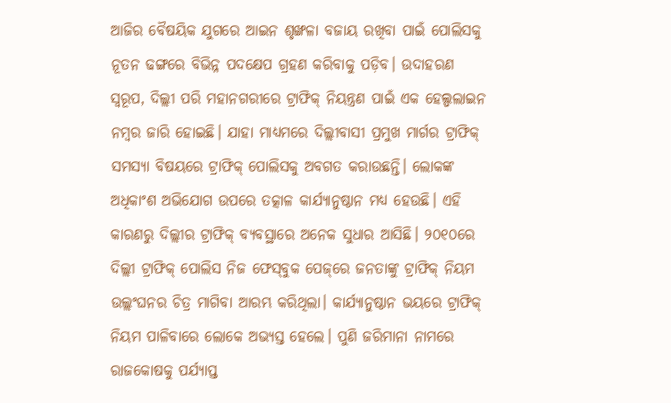ଆଜିର ବୈଷୟିକ ଯୁଗରେ ଆଇନ ଶୃଙ୍ଖଳା ବଜାୟ ରଖିବା ପାଇଁ ପୋଲିସକୁ ନୂତନ ଢଙ୍ଗରେ ବିଭିନ୍ନ ପଦକ୍ଷେପ ଗ୍ରହଣ କରିବାକୁ ପଡ଼ିବ। ଉଦାହରଣ ସ୍ବରୂପ, ଦିଲ୍ଲୀ ପରି ମହାନଗରୀରେ ଟ୍ରାଫିକ୍‌ ନିୟନ୍ତ୍ରଣ ପାଇଁ ଏକ ହେଲ୍ପଲାଇନ ନମ୍ବର ଜାରି ହୋଇଛି। ଯାହା ମାଧ୍ୟମରେ ଦିଲ୍ଲୀବାସୀ ପ୍ରମୁଖ ମାର୍ଗର ଟ୍ରାଫିକ୍‌ ସମସ୍ୟା ବିଷୟରେ ଟ୍ରାଫିକ୍‌ ପୋଲିସକୁ ଅବଗତ କରାଉଛନ୍ତି। ଲୋକଙ୍କ ଅଧିକାଂଶ ଅଭିଯୋଗ ଉପରେ ତତ୍କାଳ କାର୍ଯ୍ୟାନୁଷ୍ଠାନ ମଧ୍ୟ ହେଉଛି। ଏହି କାରଣରୁ ଦିଲ୍ଲୀର ଟ୍ରାଫିକ୍‌ ବ୍ୟବସ୍ଥାରେ ଅନେକ ସୁଧାର ଆସିଛି। ୨୦୧୦ରେ ଦିଲ୍ଲୀ ଟ୍ରାଫିକ୍‌ ପୋଲିସ ନିଜ ଫେସ୍‌ବୁକ ପେଜ୍‌ରେ ଜନତାଙ୍କୁ ଟ୍ରାଫିକ୍‌ ନିୟମ ଉଲ୍ଲଂଘନର ଚିତ୍ର ମାଗିବା ଆରମ୍ଭ କରିଥିଲା। କାର୍ଯ୍ୟାନୁଷ୍ଠାନ ଭୟରେ ଟ୍ରାଫିକ୍‌ ନିୟମ ପାଳିବାରେ ଲୋକେ ଅଭ୍ୟସ୍ତ ହେଲେ। ପୁଣି ଜରିମାନା ନାମରେ ରାଜକୋଷକୁ ପର୍ଯ୍ୟାପ୍ତ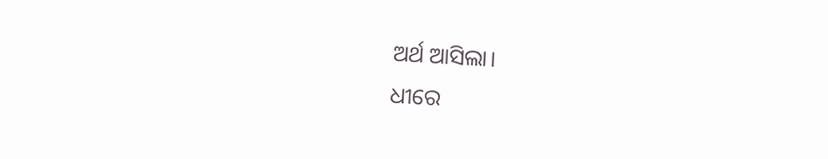ଅର୍ଥ ଆସିଲା।
ଧୀରେ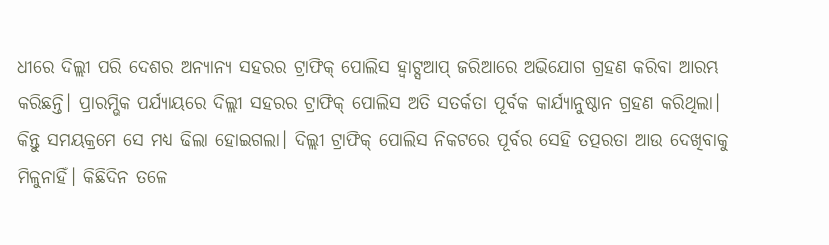ଧୀରେ ଦିଲ୍ଲୀ ପରି ଦେଶର ଅନ୍ୟାନ୍ୟ ସହରର ଟ୍ରାଫିକ୍‌ ପୋଲିସ ହ୍ବାଟ୍ସଆପ୍‌ ଜରିଆରେ ଅଭିଯୋଗ ଗ୍ରହଣ କରିବା ଆରମ୍ଭ କରିଛନ୍ତି। ପ୍ରାରମ୍ଭିକ ପର୍ଯ୍ୟାୟରେ ଦିଲ୍ଲୀ ସହରର ଟ୍ରାଫିକ୍‌ ପୋଲିସ ଅତି ସତର୍କତା ପୂର୍ବକ କାର୍ଯ୍ୟାନୁଷ୍ଠାନ ଗ୍ରହଣ କରିଥିଲା। କିନ୍ତୁ ସମୟକ୍ରମେ ସେ ମଧ୍ୟ ଢିଲା ହୋଇଗଲା। ଦିଲ୍ଲୀ ଟ୍ରାଫିକ୍‌ ପୋଲିସ ନିକଟରେ ପୂର୍ବର ସେହି ତତ୍ପରତା ଆଉ ଦେଖିବାକୁ ମିଳୁନାହିଁ। କିଛିଦିନ ତଳେ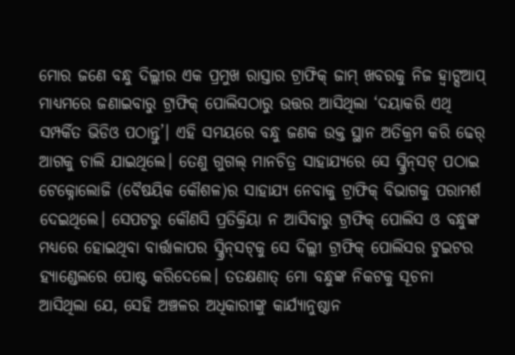ମୋର ଜଣେ ବନ୍ଧୁ ଦିଲ୍ଲୀର ଏକ ପ୍ରମୁଖ ରାସ୍ତାର ଟ୍ରାଫିକ୍‌ ଜାମ୍‌ ଖବରକୁ ନିଜ ହ୍ବାଟ୍ସଆପ୍‌ ମାଧ୍ୟମରେ ଜଣାଇବାରୁ ଟ୍ରାଫିକ୍‌ ପୋଲିସଠାରୁ ଉତ୍ତର ଆସିଥିଲା ‘ଦୟାକରି ଏଥି ସମ୍ପର୍କିତ ଭିଡିଓ ପଠାନ୍ତୁ’। ଏହି ସମୟରେ ବନ୍ଧୁ ଜଣକ ଉକ୍ତ ସ୍ଥାନ ଅତିକ୍ରମ କରି ଢେର୍‌ ଆଗକୁ ଚାଲି ଯାଇଥିଲେ। ତେଣୁ ଗୁଗଲ୍‌ ମାନଚିତ୍ର ସାହାଯ୍ୟରେ ସେ ସ୍କ୍ରିନ୍‌ସଟ୍‌ ପଠାଇ ଟେକ୍ନୋଲୋଜି (ବୈଷୟିକ କୌଶଳ)ର ସାହାଯ୍ୟ ନେବାକୁ ଟ୍ରାଫିକ୍‌ ବିଭାଗକୁ ପରାମର୍ଶ ଦେଇଥିଲେ। ସେପଟରୁ କୌଣସି ପ୍ରତିକ୍ରିୟା ନ ଆସିବାରୁ ଟ୍ରାଫିକ୍‌ ପୋଲିସ ଓ ବନ୍ଧୁଙ୍କ ମଧ୍ୟରେ ହୋଇଥିବା ବାର୍ତ୍ତାଳାପର ସ୍କ୍ରିନ୍‌ସଟ୍‌କୁ ସେ ଦିଲ୍ଲୀ ଟ୍ରାଫିକ୍‌ ପୋଲିସର ଟୁଇଟର ହ୍ୟାଣ୍ଡେଲରେ ପୋଷ୍ଟ କରିଦେଲେ। ତତକ୍ଷଣାତ୍‌ ମୋ ବନ୍ଧୁଙ୍କ ନିକଟକୁ ସୂଚନା ଆସିଥିଲା ଯେ, ସେହି ଅଞ୍ଚଳର ଅଧିକାରୀଙ୍କୁ କାର୍ଯ୍ୟାନୁଷ୍ଠାନ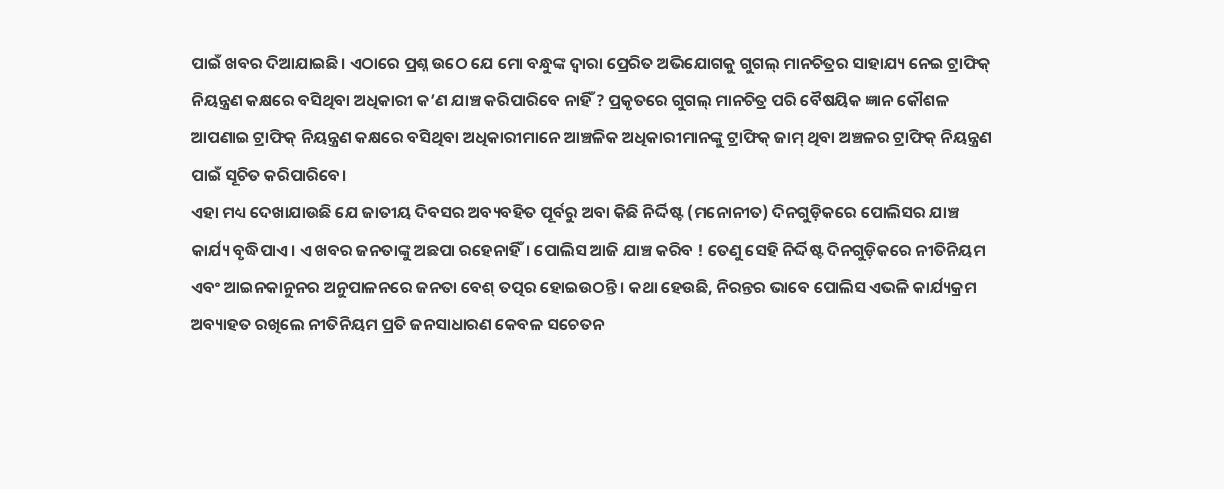ପାଇଁ ଖବର ଦିଆଯାଇଛି। ଏଠାରେ ପ୍ରଶ୍ନ ଉଠେ ଯେ ମୋ ବନ୍ଧୁଙ୍କ ଦ୍ୱାରା ପ୍ରେରିତ ଅଭିଯୋଗକୁ ଗୁଗଲ୍‌ ମାନଚିତ୍ରର ସାହାଯ୍ୟ ନେଇ ଟ୍ରାଫିକ୍‌ ନିୟନ୍ତ୍ରଣ କକ୍ଷରେ ବସିଥିବା ଅଧିକାରୀ କ’ଣ ଯାଞ୍ଚ କରିପାରିବେ ନାହିଁ ? ପ୍ରକୃତରେ ଗୁଗଲ୍‌ ମାନଚିତ୍ର ପରି ବୈଷୟିକ ଜ୍ଞାନ କୌଶଳ ଆପଣାଇ ଟ୍ରାଫିକ୍‌ ନିୟନ୍ତ୍ରଣ କକ୍ଷରେ ବସିଥିବା ଅଧିକାରୀମାନେ ଆଞ୍ଚଳିକ ଅଧିକାରୀମାନଙ୍କୁ ଟ୍ରାଫିକ୍‌ ଜାମ୍‌ ଥିବା ଅଞ୍ଚଳର ଟ୍ରାଫିକ୍‌ ନିୟନ୍ତ୍ରଣ ପାଇଁ ସୂଚିତ କରିପାରିବେ।
ଏହା ମଧ୍ୟ ଦେଖାଯାଉଛି ଯେ ଜାତୀୟ ଦିବସର ଅବ୍ୟବହିତ ପୂର୍ବରୁ ଅବା କିଛି ନିର୍ଦ୍ଦିଷ୍ଟ (ମନୋନୀତ) ଦିନଗୁଡ଼ିକରେ ପୋଲିସର ଯାଞ୍ଚ କାର୍ଯ୍ୟ ବୃଦ୍ଧିପାଏ। ଏ ଖବର ଜନତାଙ୍କୁ ଅଛପା ରହେନାହିଁ। ପୋଲିସ ଆଜି ଯାଞ୍ଚ କରିବ ! ତେଣୁ ସେହି ନିର୍ଦ୍ଦିଷ୍ଟ ଦିନଗୁଡ଼ିକରେ ନୀତିନିୟମ ଏବଂ ଆଇନକାନୁନର ଅନୁପାଳନରେ ଜନତା ବେଶ୍‌ ତତ୍ପର ହୋଇଉଠନ୍ତି। କଥା ହେଉଛି, ନିରନ୍ତର ଭାବେ ପୋଲିସ ଏଭଳି କାର୍ଯ୍ୟକ୍ରମ ଅବ୍ୟାହତ ରଖିଲେ ନୀତିନିୟମ ପ୍ରତି ଜନସାଧାରଣ କେବଳ ସଚେତନ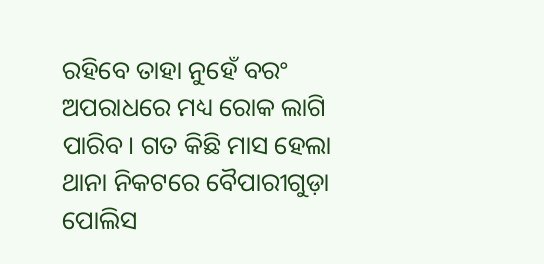ରହିବେ ତାହା ନୁହେଁ ବରଂ ଅପରାଧରେ ମଧ୍ୟ ରୋକ ଲାଗି ପାରିବ। ଗତ କିଛି ମାସ ହେଲା ଥାନା ନିକଟରେ ବୈପାରୀଗୁଡ଼ା ପୋଲିସ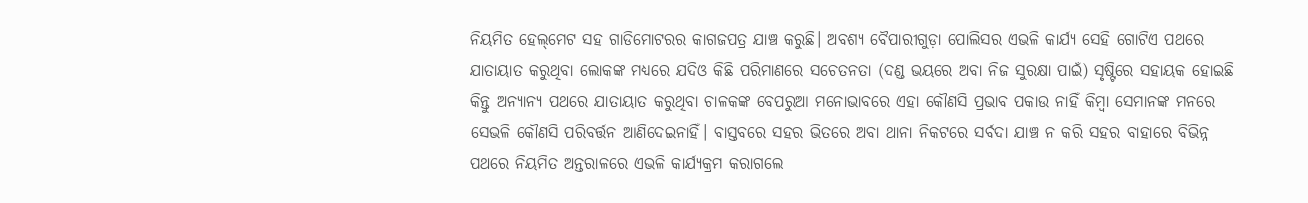ନିୟମିତ ହେଲ୍‌ମେଟ ସହ ଗାଡିମୋଟରର କାଗଜପତ୍ର ଯାଞ୍ଚ କରୁଛି। ଅବଶ୍ୟ ବୈପାରୀଗୁଡ଼ା ପୋଲିସର ଏଭଳି କାର୍ଯ୍ୟ ସେହି ଗୋଟିଏ ପଥରେ ଯାତାୟାତ କରୁଥିବା ଲୋକଙ୍କ ମଧ୍ୟରେ ଯଦିଓ କିଛି ପରିମାଣରେ ସଚେତନତା (ଦଣ୍ଡ ଭୟରେ ଅବା ନିଜ ସୁରକ୍ଷା ପାଇଁ) ସୃଷ୍ଟିରେ ସହାୟକ ହୋଇଛି କିନ୍ତୁ ଅନ୍ୟାନ୍ୟ ପଥରେ ଯାତାୟାତ କରୁଥିବା ଚାଳକଙ୍କ ବେପରୁଆ ମନୋଭାବରେ ଏହା କୌଣସି ପ୍ରଭାବ ପକାଉ ନାହିଁ କିମ୍ବା ସେମାନଙ୍କ ମନରେ ସେଭଳି କୌଣସି ପରିବର୍ତ୍ତନ ଆଣିଦେଇନାହିଁ। ବାସ୍ତବରେ ସହର ଭିତରେ ଅବା ଥାନା ନିକଟରେ ସର୍ବଦା ଯାଞ୍ଚ ନ କରି ସହର ବାହାରେ ବିଭିନ୍ନ ପଥରେ ନିୟମିତ ଅନ୍ତରାଳରେ ଏଭଳି କାର୍ଯ୍ୟକ୍ରମ କରାଗଲେ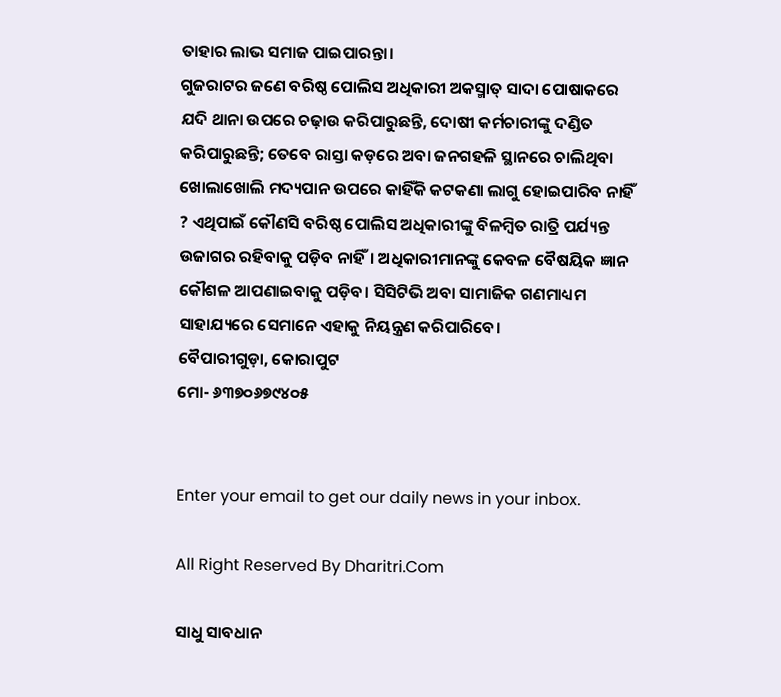ତାହାର ଲାଭ ସମାଜ ପାଇପାରନ୍ତା।
ଗୁଜରାଟର ଜଣେ ବରିଷ୍ଠ ପୋଲିସ ଅଧିକାରୀ ଅକସ୍ମାତ୍‌ ସାଦା ପୋଷାକରେ ଯଦି ଥାନା ଉପରେ ଚଢ଼ାଉ କରିପାରୁଛନ୍ତି, ଦୋଷୀ କର୍ମଚାରୀଙ୍କୁ ଦଣ୍ଡିତ କରିପାରୁଛନ୍ତି; ତେବେ ରାସ୍ତା କଡ଼ରେ ଅବା ଜନଗହଳି ସ୍ଥାନରେ ଚାଲିଥିବା ଖୋଲାଖୋଲି ମଦ୍ୟପାନ ଉପରେ କାହିଁକି କଟକଣା ଲାଗୁ ହୋଇପାରିବ ନାହିଁ ? ଏଥିପାଇଁ କୌଣସି ବରିଷ୍ଠ ପୋଲିସ ଅଧିକାରୀଙ୍କୁ ବିଳମ୍ବିତ ରାତ୍ରି ପର୍ଯ୍ୟନ୍ତ ଉଜାଗର ରହିବାକୁ ପଡ଼ିବ ନାହିଁ। ଅଧିକାରୀମାନଙ୍କୁ କେବଳ ବୈଷୟିକ ଜ୍ଞାନ କୌଶଳ ଆପଣାଇବାକୁ ପଡ଼ିବ। ସିସିଟିଭି ଅବା ସାମାଜିକ ଗଣମାଧ୍ୟମ ସାହାଯ୍ୟରେ ସେମାନେ ଏହାକୁ ନିୟନ୍ତ୍ରଣ କରିପାରିବେ।
ବୈପାରୀଗୁଡ଼ା, କୋରାପୁଟ
ମୋ- ୬୩୭୦୬୭୯୪୦୫


Enter your email to get our daily news in your inbox.

All Right Reserved By Dharitri.Com

ସାଧୁ ସାବଧାନ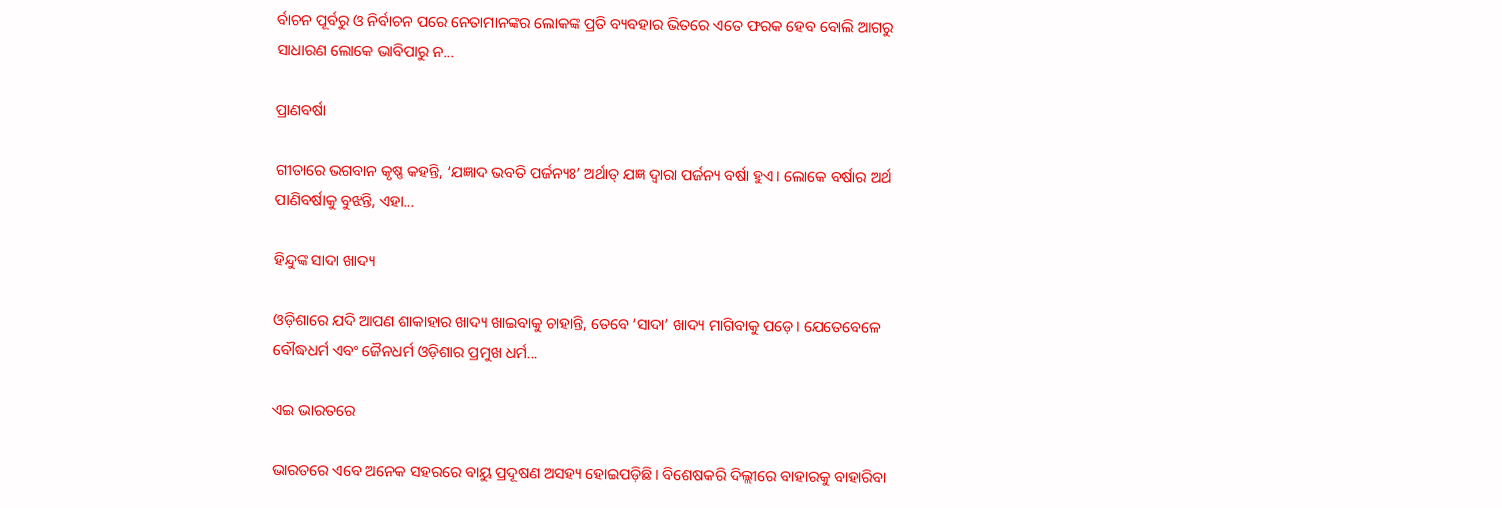ର୍ବାଚନ ପୂର୍ବରୁ ଓ ନିର୍ବାଚନ ପରେ ନେତାମାନଙ୍କର ଲୋକଙ୍କ ପ୍ରତି ବ୍ୟବହାର ଭିତରେ ଏତେ ଫରକ ହେବ ବୋଲି ଆଗରୁ ସାଧାରଣ ଲୋକେ ଭାବିପାରୁ ନ...

ପ୍ରାଣବର୍ଷା

ଗୀତାରେ ଭଗବାନ କୃଷ୍ଣ କହନ୍ତି, ‘ଯଜ୍ଞାଦ ଭବତି ପର୍ଜନ୍ୟଃ’ ଅର୍ଥାତ୍‌ ଯଜ୍ଞ ଦ୍ୱାରା ପର୍ଜନ୍ୟ ବର୍ଷା ହୁଏ। ଲୋକେ ବର୍ଷାର ଅର୍ଥ ପାଣିବର୍ଷାକୁ ବୁଝନ୍ତି, ଏହା...

ହିନ୍ଦୁଙ୍କ ସାଦା ଖାଦ୍ୟ

ଓଡ଼ିଶାରେ ଯଦି ଆପଣ ଶାକାହାର ଖାଦ୍ୟ ଖାଇବାକୁ ଚାହାନ୍ତି, ତେବେ ‘ସାଦା’ ଖାଦ୍ୟ ମାଗିବାକୁ ପଡ଼େ। ଯେତେବେଳେ ବୌଦ୍ଧଧର୍ମ ଏବଂ ଜୈନଧର୍ମ ଓଡ଼ିଶାର ପ୍ରମୁଖ ଧର୍ମ...

ଏଇ ଭାରତରେ

ଭାରତରେ ଏବେ ଅନେକ ସହରରେ ବାୟୁ ପ୍ରଦୂଷଣ ଅସହ୍ୟ ହୋଇପଡ଼ିଛି। ବିଶେଷକରି ଦିଲ୍ଲୀରେ ବାହାରକୁ ବାହାରିବା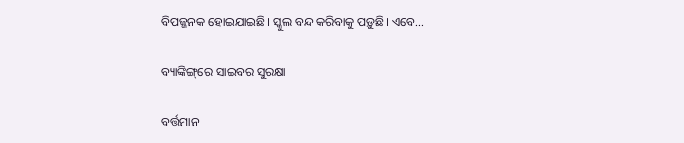ବିପଜ୍ଜନକ ହୋଇଯାଇଛି। ସ୍କୁଲ ବନ୍ଦ କରିବାକୁ ପଡ଼ୁଛି। ଏବେ...

ବ୍ୟାଙ୍କିଙ୍ଗ୍‌ରେ ସାଇବର ସୁରକ୍ଷା

ବର୍ତ୍ତମାନ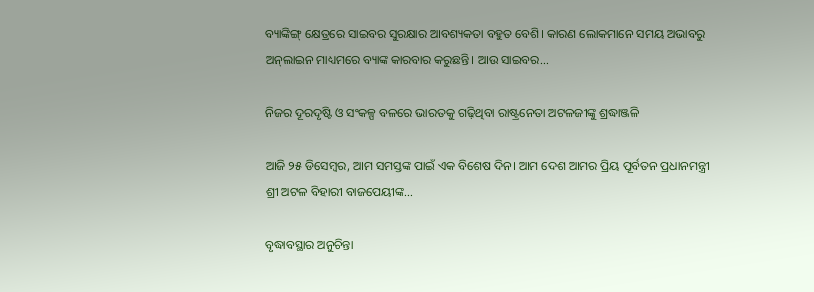ବ୍ୟାଙ୍କିଙ୍ଗ୍‌ କ୍ଷେତ୍ରରେ ସାଇବର ସୁରକ୍ଷାର ଆବଶ୍ୟକତା ବହୁତ ବେଶି। କାରଣ ଲୋକମାନେ ସମୟ ଅଭାବରୁ ଅନ୍‌ଲାଇନ ମାଧ୍ୟମରେ ବ୍ୟାଙ୍କ କାରବାର କରୁଛନ୍ତି। ଆଉ ସାଇବର...

ନିଜର ଦୂରଦୃଷ୍ଟି ଓ ସଂକଳ୍ପ ବଳରେ ଭାରତକୁ ଗଢ଼ିଥିବା ରାଷ୍ଟ୍ରନେତା ଅଟଳଜୀଙ୍କୁ ଶ୍ରଦ୍ଧାଞ୍ଜଳି

ଆଜି ୨୫ ଡିସେମ୍ବର, ଆମ ସମସ୍ତଙ୍କ ପାଇଁ ଏକ ବିଶେଷ ଦିନ। ଆମ ଦେଶ ଆମର ପ୍ରିୟ ପୂର୍ବତନ ପ୍ରଧାନମନ୍ତ୍ରୀ ଶ୍ରୀ ଅଟଳ ବିହାରୀ ବାଜପେୟୀଙ୍କ...

ବୃଦ୍ଧାବସ୍ଥାର ଅନୁଚିନ୍ତା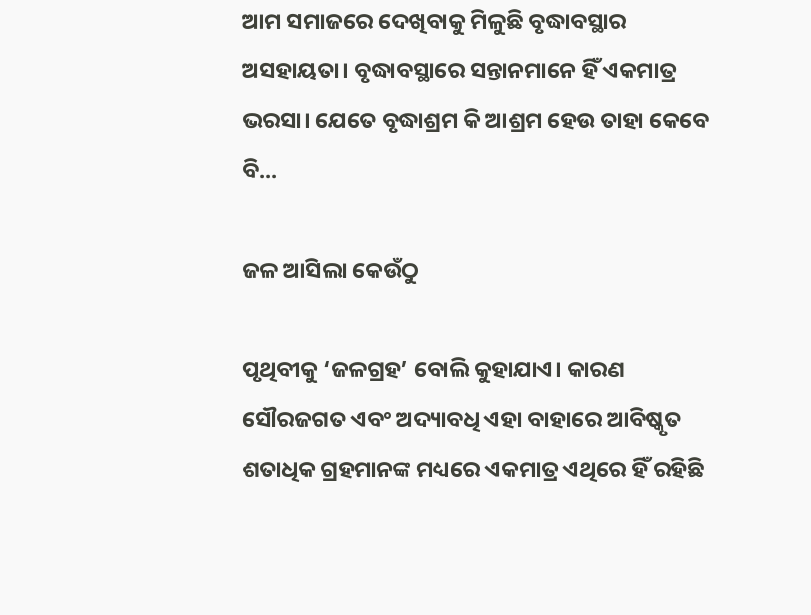ଆମ ସମାଜରେ ଦେଖିବାକୁ ମିଳୁଛି ବୃଦ୍ଧାବସ୍ଥାର ଅସହାୟତା। ବୃଦ୍ଧାବସ୍ଥାରେ ସନ୍ତାନମାନେ ହିଁ ଏକମାତ୍ର ଭରସା। ଯେତେ ବୃଦ୍ଧାଶ୍ରମ କି ଆଶ୍ରମ ହେଉ ତାହା କେବେ ବି...

ଜଳ ଆସିଲା କେଉଁଠୁ

ପୃଥିବୀକୁ ‘ଜଳଗ୍ରହ’ ବୋଲି କୁହାଯାଏ। କାରଣ ସୌରଜଗତ ଏବଂ ଅଦ୍ୟାବଧି ଏହା ବାହାରେ ଆବିଷ୍କୃତ ଶତାଧିକ ଗ୍ରହମାନଙ୍କ ମଧ୍ୟରେ ଏକମାତ୍ର ଏଥିରେ ହିଁ ରହିଛି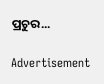ପ୍ରଚୁର...

Advertisement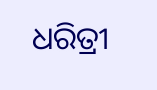ଧରିତ୍ରୀ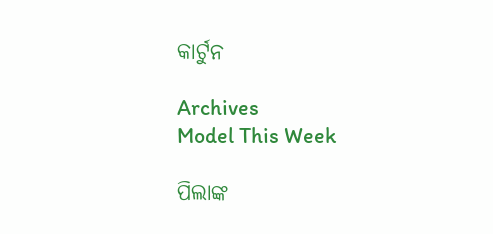କାର୍ଟୁନ

Archives
Model This Week

ପିଲାଙ୍କ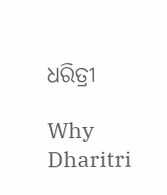ଧରିତ୍ରୀ

Why Dharitri